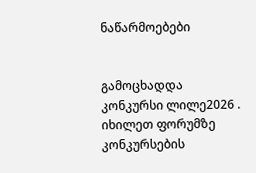ნაწარმოებები


გამოცხადდა კონკურსი ლილე2026 . იხილეთ ფორუმზე კონკურსების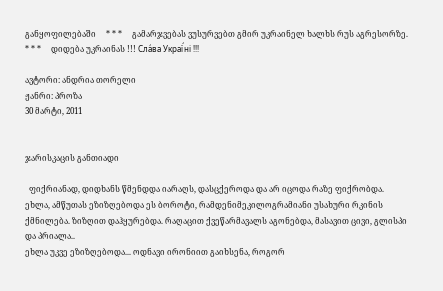განყოფილებაში     * * *     გამარჯვებას ვუსურვებთ გმირ უკრაინელ ხალხს რუს აგრესორზე.     * * *     დიდება უკრაინას !!! Сла́ва Украї́ні !!!

ავტორი: ანდრია თორელი
ჟანრი: პროზა
30 მარტი, 2011


ჯარისკაცის განთიადი

  ფიქრიანად, დიდხანს წმენდდა იარაღს, დასცქეროდა და არ იცოდა რაზე ფიქრობდა.
ეხლა, ამწუთას ეზიზღებოდა ეს ბოროტი, რამდენიმეკილოგრამიანი უსახური რკინის ქმნილება. ზიზღით დაჰყურებდა. რაღაცით ქვეწარმავალს აგონებდა, მასავით ცივი, გლისპი და პრიალა..
ეხლა უკვე ეზიზღებოდა... ოდნავი ირონიით გაიხსენა, როგორ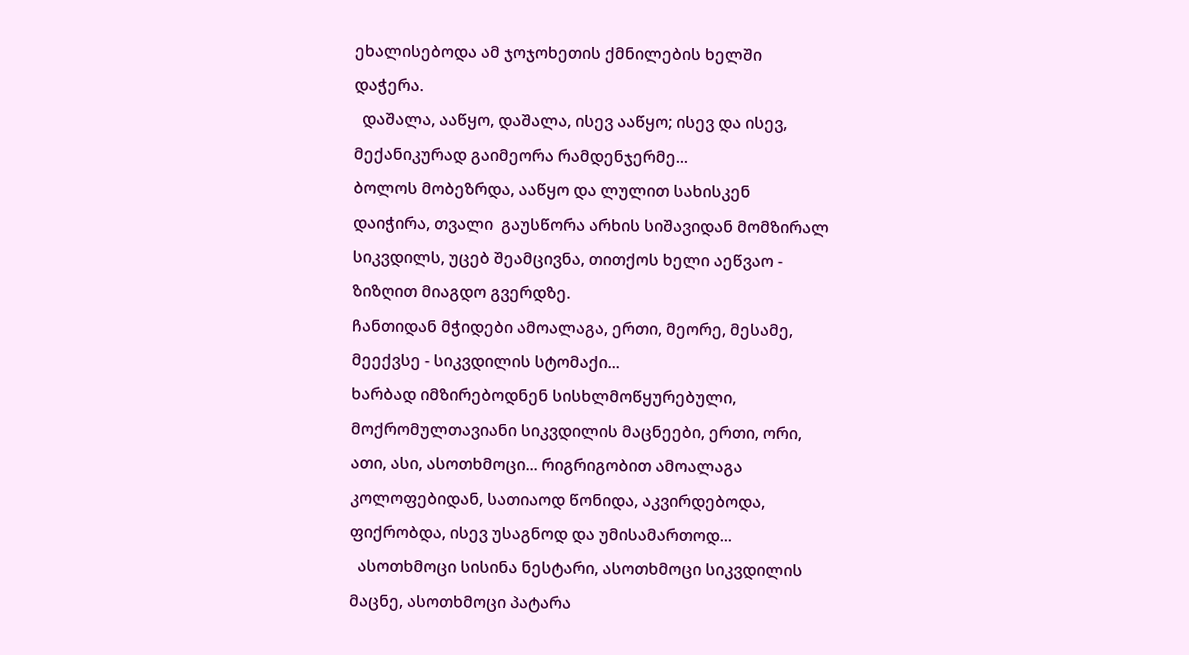ეხალისებოდა ამ ჯოჯოხეთის ქმნილების ხელში დაჭერა.
  დაშალა, ააწყო, დაშალა, ისევ ააწყო; ისევ და ისევ, მექანიკურად გაიმეორა რამდენჯერმე...
ბოლოს მობეზრდა, ააწყო და ლულით სახისკენ დაიჭირა, თვალი  გაუსწორა არხის სიშავიდან მომზირალ სიკვდილს, უცებ შეამცივნა, თითქოს ხელი აეწვაო - ზიზღით მიაგდო გვერდზე.
ჩანთიდან მჭიდები ამოალაგა, ერთი, მეორე, მესამე, მეექვსე - სიკვდილის სტომაქი...
ხარბად იმზირებოდნენ სისხლმოწყურებული, მოქრომულთავიანი სიკვდილის მაცნეები, ერთი, ორი, ათი, ასი, ასოთხმოცი... რიგრიგობით ამოალაგა კოლოფებიდან, სათიაოდ წონიდა, აკვირდებოდა, ფიქრობდა, ისევ უსაგნოდ და უმისამართოდ...
  ასოთხმოცი სისინა ნესტარი, ასოთხმოცი სიკვდილის მაცნე, ასოთხმოცი პატარა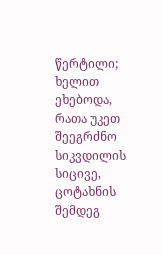წერტილი;
ხელით ეხებოდა, რათა უკეთ შეეგრძნო სიკვდილის სიცივე, ცოტახნის შემდეგ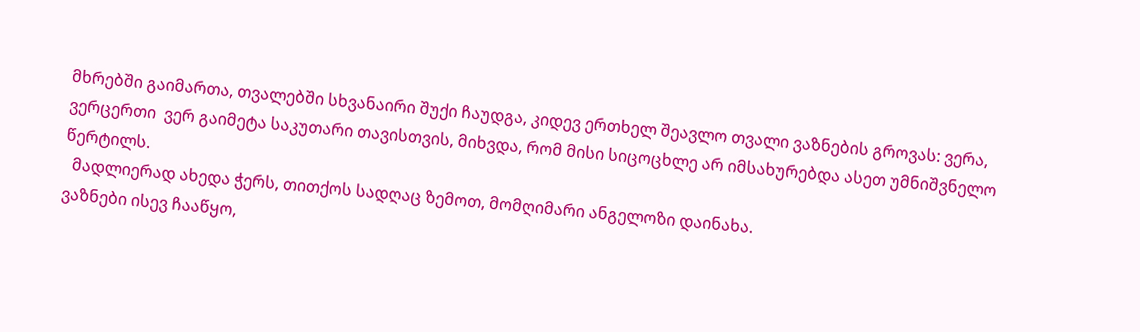მხრებში გაიმართა, თვალებში სხვანაირი შუქი ჩაუდგა, კიდევ ერთხელ შეავლო თვალი ვაზნების გროვას: ვერა, ვერცერთი  ვერ გაიმეტა საკუთარი თავისთვის, მიხვდა, რომ მისი სიცოცხლე არ იმსახურებდა ასეთ უმნიშვნელო წერტილს.
  მადლიერად ახედა ჭერს, თითქოს სადღაც ზემოთ, მომღიმარი ანგელოზი დაინახა.
ვაზნები ისევ ჩააწყო,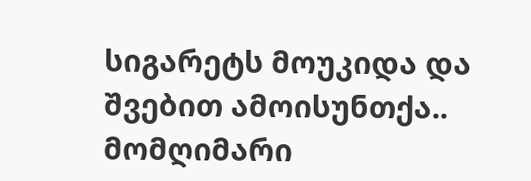სიგარეტს მოუკიდა და შვებით ამოისუნთქა..
მომღიმარი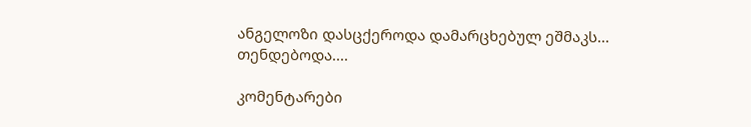ანგელოზი დასცქეროდა დამარცხებულ ეშმაკს...
თენდებოდა....

კომენტარები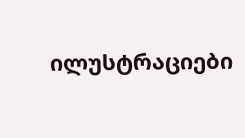ილუსტრაციები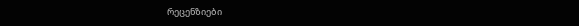რეცენზიები